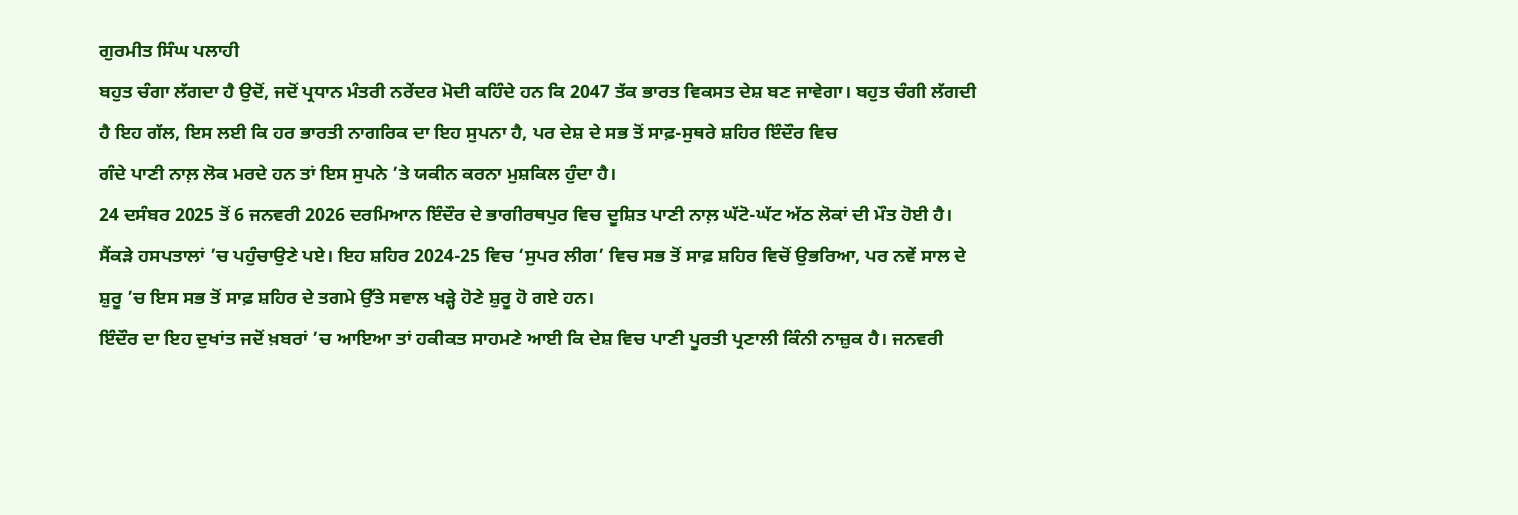ਗੁਰਮੀਤ ਸਿੰਘ ਪਲਾਹੀ
ਬਹੁਤ ਚੰਗਾ ਲੱਗਦਾ ਹੈ ਉਦੋਂ, ਜਦੋਂ ਪ੍ਰਧਾਨ ਮੰਤਰੀ ਨਰੇਂਦਰ ਮੋਦੀ ਕਹਿੰਦੇ ਹਨ ਕਿ 2047 ਤੱਕ ਭਾਰਤ ਵਿਕਸਤ ਦੇਸ਼ ਬਣ ਜਾਵੇਗਾ। ਬਹੁਤ ਚੰਗੀ ਲੱਗਦੀ ਹੈ ਇਹ ਗੱਲ, ਇਸ ਲਈ ਕਿ ਹਰ ਭਾਰਤੀ ਨਾਗਰਿਕ ਦਾ ਇਹ ਸੁਪਨਾ ਹੈ, ਪਰ ਦੇਸ਼ ਦੇ ਸਭ ਤੋਂ ਸਾਫ਼-ਸੁਥਰੇ ਸ਼ਹਿਰ ਇੰਦੌਰ ਵਿਚ
ਗੰਦੇ ਪਾਣੀ ਨਾਲ਼ ਲੋਕ ਮਰਦੇ ਹਨ ਤਾਂ ਇਸ ਸੁਪਨੇ ’ਤੇ ਯਕੀਨ ਕਰਨਾ ਮੁਸ਼ਕਿਲ ਹੁੰਦਾ ਹੈ।
24 ਦਸੰਬਰ 2025 ਤੋਂ 6 ਜਨਵਰੀ 2026 ਦਰਮਿਆਨ ਇੰਦੌਰ ਦੇ ਭਾਗੀਰਥਪੁਰ ਵਿਚ ਦੂਸ਼ਿਤ ਪਾਣੀ ਨਾਲ਼ ਘੱਟੋ-ਘੱਟ ਅੱਠ ਲੋਕਾਂ ਦੀ ਮੌਤ ਹੋਈ ਹੈ। ਸੈਂਕੜੇ ਹਸਪਤਾਲਾਂ ’ਚ ਪਹੁੰਚਾਉਣੇ ਪਏ। ਇਹ ਸ਼ਹਿਰ 2024-25 ਵਿਚ ‘ਸੁਪਰ ਲੀਗ’ ਵਿਚ ਸਭ ਤੋਂ ਸਾਫ਼ ਸ਼ਹਿਰ ਵਿਚੋਂ ਉਭਰਿਆ, ਪਰ ਨਵੇਂ ਸਾਲ ਦੇ ਸ਼ੁਰੂ ’ਚ ਇਸ ਸਭ ਤੋਂ ਸਾਫ਼ ਸ਼ਹਿਰ ਦੇ ਤਗਮੇ ਉੱਤੇ ਸਵਾਲ ਖੜ੍ਹੇ ਹੋਣੇ ਸ਼ੁਰੂ ਹੋ ਗਏ ਹਨ।
ਇੰਦੌਰ ਦਾ ਇਹ ਦੁਖਾਂਤ ਜਦੋਂ ਖ਼ਬਰਾਂ ’ਚ ਆਇਆ ਤਾਂ ਹਕੀਕਤ ਸਾਹਮਣੇ ਆਈ ਕਿ ਦੇਸ਼ ਵਿਚ ਪਾਣੀ ਪੂਰਤੀ ਪ੍ਰਣਾਲੀ ਕਿੰਨੀ ਨਾਜ਼ੁਕ ਹੈ। ਜਨਵਰੀ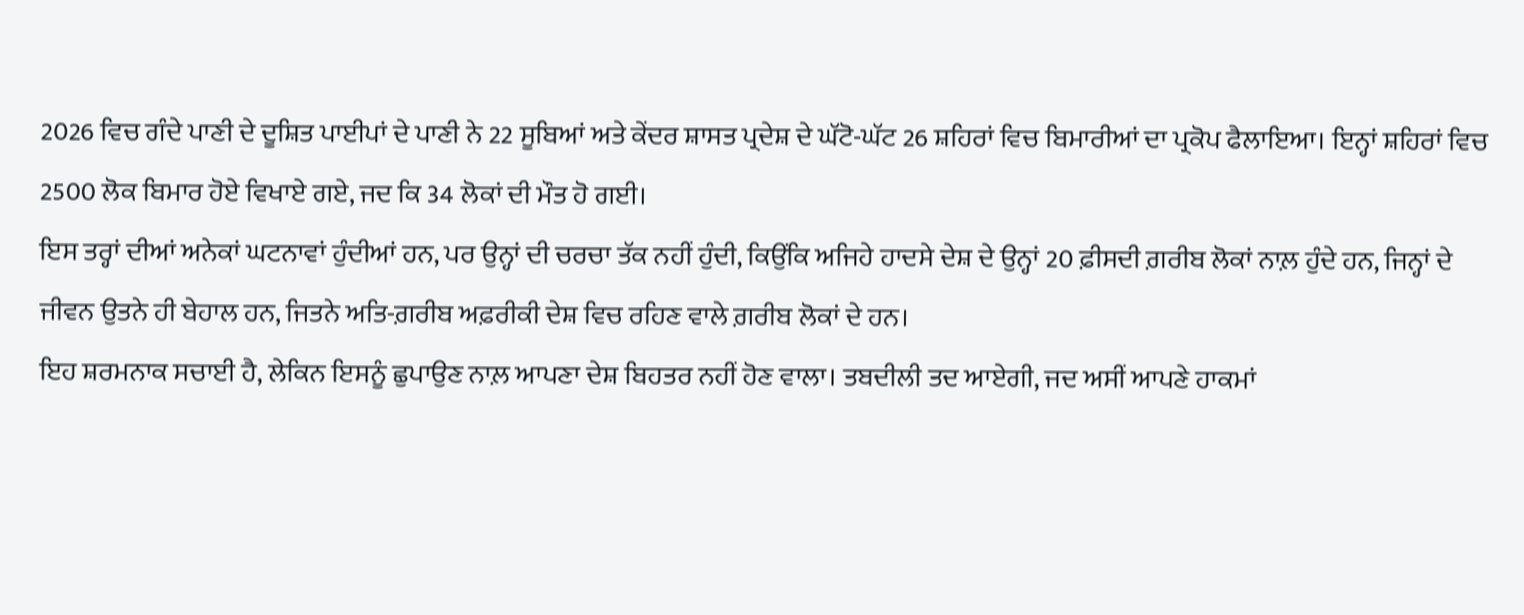2026 ਵਿਚ ਗੰਦੇ ਪਾਣੀ ਦੇ ਦੂਸ਼ਿਤ ਪਾਈਪਾਂ ਦੇ ਪਾਣੀ ਨੇ 22 ਸੂਬਿਆਂ ਅਤੇ ਕੇਂਦਰ ਸ਼ਾਸਤ ਪ੍ਰਦੇਸ਼ ਦੇ ਘੱਟੋ-ਘੱਟ 26 ਸ਼ਹਿਰਾਂ ਵਿਚ ਬਿਮਾਰੀਆਂ ਦਾ ਪ੍ਰਕੋਪ ਫੈਲਾਇਆ। ਇਨ੍ਹਾਂ ਸ਼ਹਿਰਾਂ ਵਿਚ 2500 ਲੋਕ ਬਿਮਾਰ ਹੋਏ ਵਿਖਾਏ ਗਏ, ਜਦ ਕਿ 34 ਲੋਕਾਂ ਦੀ ਮੌਤ ਹੋ ਗਈ।
ਇਸ ਤਰ੍ਹਾਂ ਦੀਆਂ ਅਨੇਕਾਂ ਘਟਨਾਵਾਂ ਹੁੰਦੀਆਂ ਹਨ, ਪਰ ਉਨ੍ਹਾਂ ਦੀ ਚਰਚਾ ਤੱਕ ਨਹੀਂ ਹੁੰਦੀ, ਕਿਉਂਕਿ ਅਜਿਹੇ ਹਾਦਸੇ ਦੇਸ਼ ਦੇ ਉਨ੍ਹਾਂ 20 ਫ਼ੀਸਦੀ ਗ਼ਰੀਬ ਲੋਕਾਂ ਨਾਲ਼ ਹੁੰਦੇ ਹਨ, ਜਿਨ੍ਹਾਂ ਦੇ ਜੀਵਨ ਉਤਨੇ ਹੀ ਬੇਹਾਲ ਹਨ, ਜਿਤਨੇ ਅਤਿ-ਗ਼ਰੀਬ ਅਫ਼ਰੀਕੀ ਦੇਸ਼ ਵਿਚ ਰਹਿਣ ਵਾਲੇ ਗ਼ਰੀਬ ਲੋਕਾਂ ਦੇ ਹਨ।
ਇਹ ਸ਼ਰਮਨਾਕ ਸਚਾਈ ਹੈ, ਲੇਕਿਨ ਇਸਨੂੰ ਛੁਪਾਉਣ ਨਾਲ਼ ਆਪਣਾ ਦੇਸ਼ ਬਿਹਤਰ ਨਹੀਂ ਹੋਣ ਵਾਲਾ। ਤਬਦੀਲੀ ਤਦ ਆਏਗੀ, ਜਦ ਅਸੀਂ ਆਪਣੇ ਹਾਕਮਾਂ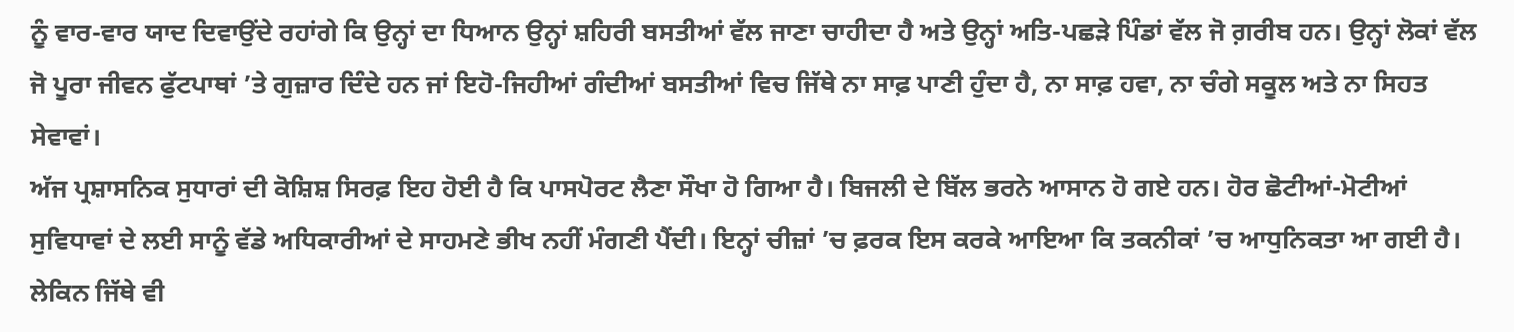ਨੂੰ ਵਾਰ-ਵਾਰ ਯਾਦ ਦਿਵਾਉਂਦੇ ਰਹਾਂਗੇ ਕਿ ਉਨ੍ਹਾਂ ਦਾ ਧਿਆਨ ਉਨ੍ਹਾਂ ਸ਼ਹਿਰੀ ਬਸਤੀਆਂ ਵੱਲ ਜਾਣਾ ਚਾਹੀਦਾ ਹੈ ਅਤੇ ਉਨ੍ਹਾਂ ਅਤਿ-ਪਛੜੇ ਪਿੰਡਾਂ ਵੱਲ ਜੋ ਗ਼ਰੀਬ ਹਨ। ਉਨ੍ਹਾਂ ਲੋਕਾਂ ਵੱਲ ਜੋ ਪੂਰਾ ਜੀਵਨ ਫੁੱਟਪਾਥਾਂ ’ਤੇ ਗੁਜ਼ਾਰ ਦਿੰਦੇ ਹਨ ਜਾਂ ਇਹੋ-ਜਿਹੀਆਂ ਗੰਦੀਆਂ ਬਸਤੀਆਂ ਵਿਚ ਜਿੱਥੇ ਨਾ ਸਾਫ਼ ਪਾਣੀ ਹੁੰਦਾ ਹੈ, ਨਾ ਸਾਫ਼ ਹਵਾ, ਨਾ ਚੰਗੇ ਸਕੂਲ ਅਤੇ ਨਾ ਸਿਹਤ ਸੇਵਾਵਾਂ।
ਅੱਜ ਪ੍ਰਸ਼ਾਸਨਿਕ ਸੁਧਾਰਾਂ ਦੀ ਕੋਸ਼ਿਸ਼ ਸਿਰਫ਼ ਇਹ ਹੋਈ ਹੈ ਕਿ ਪਾਸਪੋਰਟ ਲੈਣਾ ਸੌਖਾ ਹੋ ਗਿਆ ਹੈ। ਬਿਜਲੀ ਦੇ ਬਿੱਲ ਭਰਨੇ ਆਸਾਨ ਹੋ ਗਏ ਹਨ। ਹੋਰ ਛੋਟੀਆਂ-ਮੋਟੀਆਂ ਸੁਵਿਧਾਵਾਂ ਦੇ ਲਈ ਸਾਨੂੰ ਵੱਡੇ ਅਧਿਕਾਰੀਆਂ ਦੇ ਸਾਹਮਣੇ ਭੀਖ ਨਹੀਂ ਮੰਗਣੀ ਪੈਂਦੀ। ਇਨ੍ਹਾਂ ਚੀਜ਼ਾਂ ’ਚ ਫ਼ਰਕ ਇਸ ਕਰਕੇ ਆਇਆ ਕਿ ਤਕਨੀਕਾਂ ’ਚ ਆਧੁਨਿਕਤਾ ਆ ਗਈ ਹੈ। ਲੇਕਿਨ ਜਿੱਥੇ ਵੀ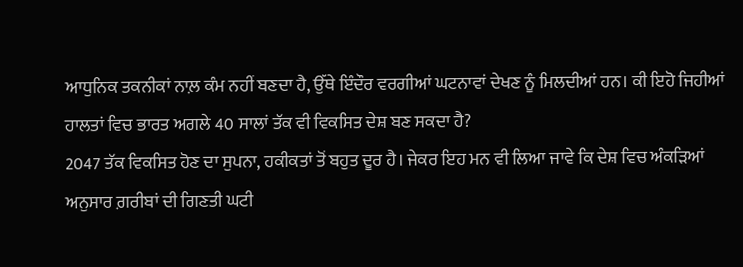ਆਧੁਨਿਕ ਤਕਨੀਕਾਂ ਨਾਲ਼ ਕੰਮ ਨਹੀਂ ਬਣਦਾ ਹੈ, ਉੱਥੇ ਇੰਦੌਰ ਵਰਗੀਆਂ ਘਟਨਾਵਾਂ ਦੇਖਣ ਨੂੰ ਮਿਲਦੀਆਂ ਹਨ। ਕੀ ਇਹੋ ਜਿਹੀਆਂ ਹਾਲਤਾਂ ਵਿਚ ਭਾਰਤ ਅਗਲੇ 40 ਸਾਲਾਂ ਤੱਕ ਵੀ ਵਿਕਸਿਤ ਦੇਸ਼ ਬਣ ਸਕਦਾ ਹੈ?
2047 ਤੱਕ ਵਿਕਸਿਤ ਹੋਣ ਦਾ ਸੁਪਨਾ, ਹਕੀਕਤਾਂ ਤੋਂ ਬਹੁਤ ਦੂਰ ਹੈ। ਜੇਕਰ ਇਹ ਮਨ ਵੀ ਲਿਆ ਜਾਵੇ ਕਿ ਦੇਸ਼ ਵਿਚ ਅੰਕੜਿਆਂ ਅਨੁਸਾਰ ਗ਼ਰੀਬਾਂ ਦੀ ਗਿਣਤੀ ਘਟੀ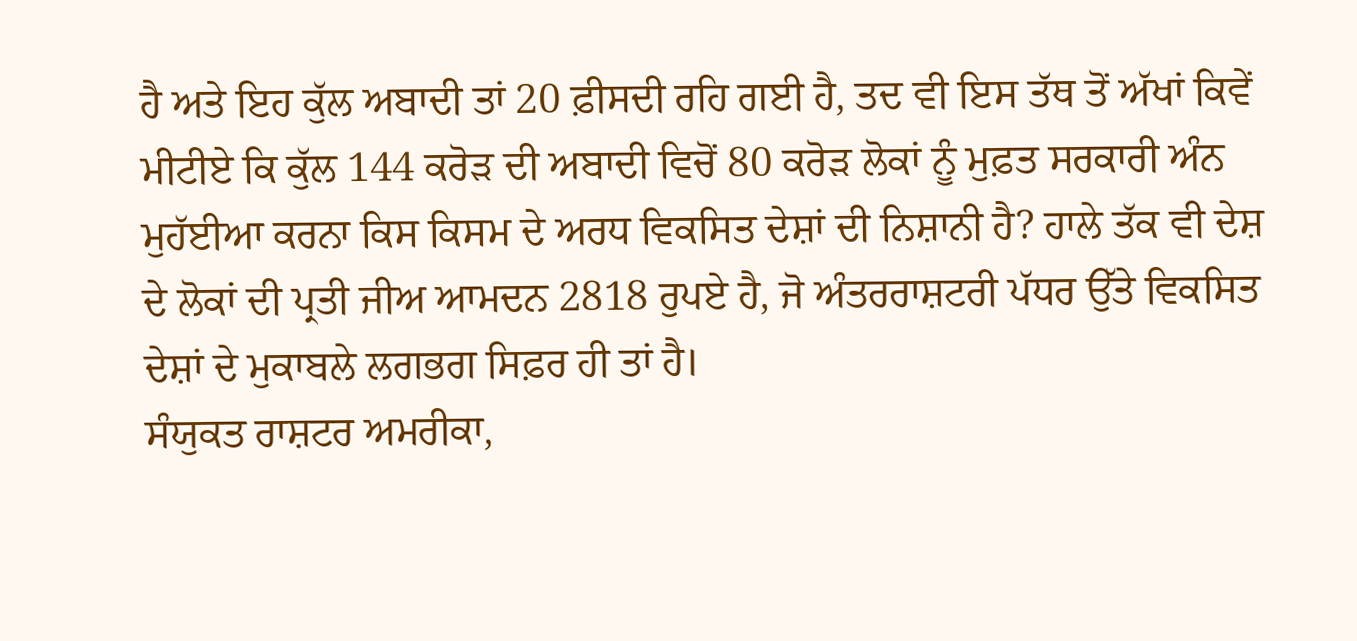ਹੈ ਅਤੇ ਇਹ ਕੁੱਲ ਅਬਾਦੀ ਤਾਂ 20 ਫ਼ੀਸਦੀ ਰਹਿ ਗਈ ਹੈ, ਤਦ ਵੀ ਇਸ ਤੱਥ ਤੋਂ ਅੱਖਾਂ ਕਿਵੇਂ ਮੀਟੀਏ ਕਿ ਕੁੱਲ 144 ਕਰੋੜ ਦੀ ਅਬਾਦੀ ਵਿਚੋਂ 80 ਕਰੋੜ ਲੋਕਾਂ ਨੂੰ ਮੁਫ਼ਤ ਸਰਕਾਰੀ ਅੰਨ ਮੁਹੱਈਆ ਕਰਨਾ ਕਿਸ ਕਿਸਮ ਦੇ ਅਰਧ ਵਿਕਸਿਤ ਦੇਸ਼ਾਂ ਦੀ ਨਿਸ਼ਾਨੀ ਹੈ? ਹਾਲੇ ਤੱਕ ਵੀ ਦੇਸ਼ ਦੇ ਲੋਕਾਂ ਦੀ ਪ੍ਰਤੀ ਜੀਅ ਆਮਦਨ 2818 ਰੁਪਏ ਹੈ, ਜੋ ਅੰਤਰਰਾਸ਼ਟਰੀ ਪੱਧਰ ਉੱਤੇ ਵਿਕਸਿਤ ਦੇਸ਼ਾਂ ਦੇ ਮੁਕਾਬਲੇ ਲਗਭਗ ਸਿਫ਼ਰ ਹੀ ਤਾਂ ਹੈ।
ਸੰਯੁਕਤ ਰਾਸ਼ਟਰ ਅਮਰੀਕਾ,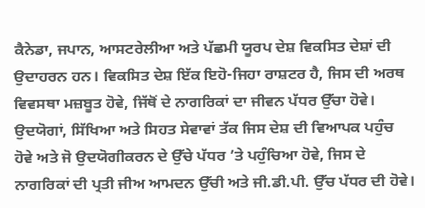ਕੈਨੇਡਾ, ਜਪਾਨ, ਆਸਟਰੇਲੀਆ ਅਤੇ ਪੱਛਮੀ ਯੂਰਪ ਦੇਸ਼ ਵਿਕਸਿਤ ਦੇਸ਼ਾਂ ਦੀ ਉਦਾਹਰਨ ਹਨ। ਵਿਕਸਿਤ ਦੇਸ਼ ਇੱਕ ਇਹੋ-ਜਿਹਾ ਰਾਸ਼ਟਰ ਹੈ, ਜਿਸ ਦੀ ਅਰਥ ਵਿਵਸਥਾ ਮਜ਼ਬੂਤ ਹੋਵੇ, ਜਿੱਥੋਂ ਦੇ ਨਾਗਰਿਕਾਂ ਦਾ ਜੀਵਨ ਪੱਧਰ ਉੱਚਾ ਹੋਵੇ। ਉਦਯੋਗਾਂ, ਸਿੱਖਿਆ ਅਤੇ ਸਿਹਤ ਸੇਵਾਵਾਂ ਤੱਕ ਜਿਸ ਦੇਸ਼ ਦੀ ਵਿਆਪਕ ਪਹੁੰਚ ਹੋਵੇ ਅਤੇ ਜੋ ਉਦਯੋਗੀਕਰਨ ਦੇ ਉੱਚੇ ਪੱਧਰ ’ਤੇ ਪਹੁੰਚਿਆ ਹੋਵੇ, ਜਿਸ ਦੇ ਨਾਗਰਿਕਾਂ ਦੀ ਪ੍ਰਤੀ ਜੀਅ ਆਮਦਨ ਉੱਚੀ ਅਤੇ ਜੀ.ਡੀ.ਪੀ. ਉੱਚ ਪੱਧਰ ਦੀ ਹੋਵੇ।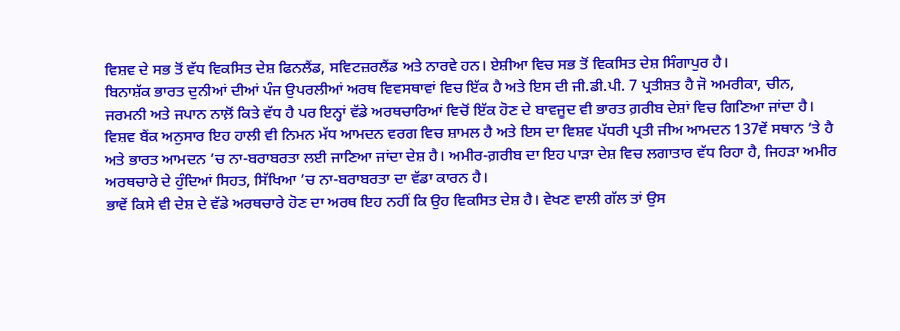ਵਿਸ਼ਵ ਦੇ ਸਭ ਤੋਂ ਵੱਧ ਵਿਕਸਿਤ ਦੇਸ਼ ਫਿਨਲੈਂਡ, ਸਵਿਟਜ਼ਰਲੈਂਡ ਅਤੇ ਨਾਰਵੇ ਹਨ। ਏਸ਼ੀਆ ਵਿਚ ਸਭ ਤੋਂ ਵਿਕਸਿਤ ਦੇਸ਼ ਸਿੰਗਾਪੁਰ ਹੈ।
ਬਿਨਾਸ਼ੱਕ ਭਾਰਤ ਦੁਨੀਆਂ ਦੀਆਂ ਪੰਜ ਉਪਰਲੀਆਂ ਅਰਥ ਵਿਵਸਥਾਵਾਂ ਵਿਚ ਇੱਕ ਹੈ ਅਤੇ ਇਸ ਦੀ ਜੀ.ਡੀ.ਪੀ. 7 ਪ੍ਰਤੀਸ਼ਤ ਹੈ ਜੋ ਅਮਰੀਕਾ, ਚੀਨ, ਜਰਮਨੀ ਅਤੇ ਜਪਾਨ ਨਾਲ਼ੋਂ ਕਿਤੇ ਵੱਧ ਹੈ ਪਰ ਇਨ੍ਹਾਂ ਵੱਡੇ ਅਰਥਚਾਰਿਆਂ ਵਿਚੋਂ ਇੱਕ ਹੋਣ ਦੇ ਬਾਵਜੂਦ ਵੀ ਭਾਰਤ ਗ਼ਰੀਬ ਦੇਸ਼ਾਂ ਵਿਚ ਗਿਣਿਆ ਜਾਂਦਾ ਹੈ। ਵਿਸ਼ਵ ਬੈਂਕ ਅਨੁਸਾਰ ਇਹ ਹਾਲੀ ਵੀ ਨਿਮਨ ਮੱਧ ਆਮਦਨ ਵਰਗ ਵਿਚ ਸ਼ਾਮਲ ਹੈ ਅਤੇ ਇਸ ਦਾ ਵਿਸ਼ਵ ਪੱਧਰੀ ਪ੍ਰਤੀ ਜੀਅ ਆਮਦਨ 137ਵੇਂ ਸਥਾਨ ’ਤੇ ਹੈ ਅਤੇ ਭਾਰਤ ਆਮਦਨ ’ਚ ਨਾ-ਬਰਾਬਰਤਾ ਲਈ ਜਾਣਿਆ ਜਾਂਦਾ ਦੇਸ਼ ਹੈ। ਅਮੀਰ-ਗ਼ਰੀਬ ਦਾ ਇਹ ਪਾੜਾ ਦੇਸ਼ ਵਿਚ ਲਗਾਤਾਰ ਵੱਧ ਰਿਹਾ ਹੈ, ਜਿਹੜਾ ਅਮੀਰ ਅਰਥਚਾਰੇ ਦੇ ਹੁੰਦਿਆਂ ਸਿਹਤ, ਸਿੱਖਿਆ ’ਚ ਨਾ-ਬਰਾਬਰਤਾ ਦਾ ਵੱਡਾ ਕਾਰਨ ਹੈ।
ਭਾਵੇਂ ਕਿਸੇ ਵੀ ਦੇਸ਼ ਦੇ ਵੱਡੇ ਅਰਥਚਾਰੇ ਹੋਣ ਦਾ ਅਰਥ ਇਹ ਨਹੀਂ ਕਿ ਉਹ ਵਿਕਸਿਤ ਦੇਸ਼ ਹੈ। ਵੇਖਣ ਵਾਲੀ ਗੱਲ ਤਾਂ ਉਸ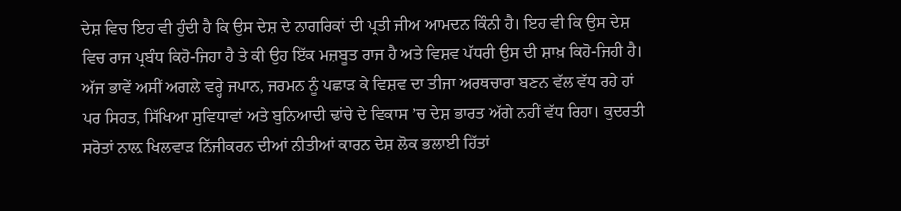ਦੇਸ਼ ਵਿਚ ਇਹ ਵੀ ਹੁੰਦੀ ਹੈ ਕਿ ਉਸ ਦੇਸ਼ ਦੇ ਨਾਗਰਿਕਾਂ ਦੀ ਪ੍ਰਤੀ ਜੀਅ ਆਮਦਨ ਕਿੰਨੀ ਹੈ। ਇਹ ਵੀ ਕਿ ਉਸ ਦੇਸ਼ ਵਿਚ ਰਾਜ ਪ੍ਰਬੰਧ ਕਿਹੋ-ਜਿਹਾ ਹੈ ਤੇ ਕੀ ਉਹ ਇੱਕ ਮਜ਼ਬੂਤ ਰਾਜ ਹੈ ਅਤੇ ਵਿਸ਼ਵ ਪੱਧਰੀ ਉਸ ਦੀ ਸ਼ਾਖ਼ ਕਿਹੋ-ਜਿਹੀ ਹੈ।
ਅੱਜ ਭਾਵੇਂ ਅਸੀਂ ਅਗਲੇ ਵਰ੍ਹੇ ਜਪਾਨ, ਜਰਮਨ ਨੂੰ ਪਛਾੜ ਕੇ ਵਿਸ਼ਵ ਦਾ ਤੀਜਾ ਅਰਥਚਾਰਾ ਬਣਨ ਵੱਲ ਵੱਧ ਰਹੇ ਹਾਂ ਪਰ ਸਿਹਤ, ਸਿੱਖਿਆ ਸੁਵਿਧਾਵਾਂ ਅਤੇ ਬੁਨਿਆਦੀ ਢਾਂਚੇ ਦੇ ਵਿਕਾਸ ’ਚ ਦੇਸ਼ ਭਾਰਤ ਅੱਗੇ ਨਹੀਂ ਵੱਧ ਰਿਹਾ। ਕੁਦਰਤੀ ਸਰੋਤਾਂ ਨਾਲ਼ ਖਿਲਵਾੜ ਨਿੱਜੀਕਰਨ ਦੀਆਂ ਨੀਤੀਆਂ ਕਾਰਨ ਦੇਸ਼ ਲੋਕ ਭਲਾਈ ਹਿੱਤਾਂ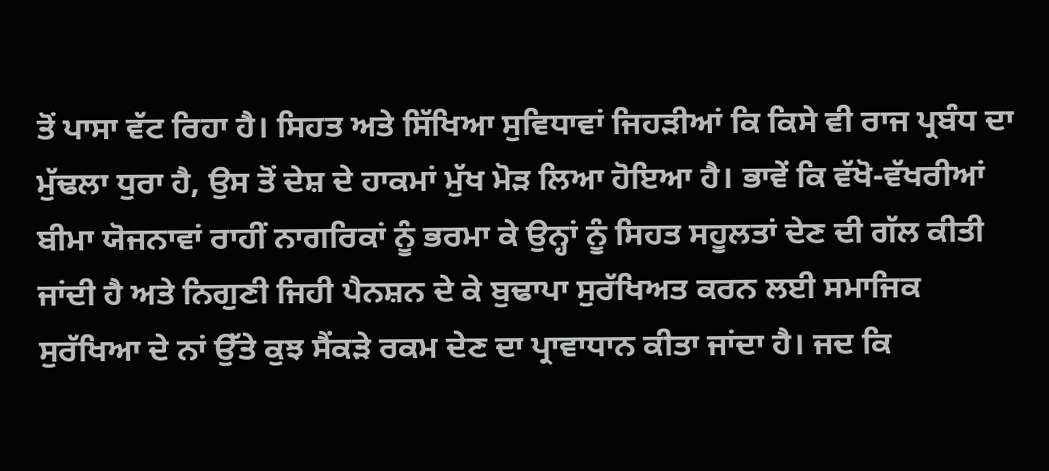ਤੋਂ ਪਾਸਾ ਵੱਟ ਰਿਹਾ ਹੈ। ਸਿਹਤ ਅਤੇ ਸਿੱਖਿਆ ਸੁਵਿਧਾਵਾਂ ਜਿਹੜੀਆਂ ਕਿ ਕਿਸੇ ਵੀ ਰਾਜ ਪ੍ਰਬੰਧ ਦਾ ਮੁੱਢਲਾ ਧੁਰਾ ਹੈ, ਉਸ ਤੋਂ ਦੇਸ਼ ਦੇ ਹਾਕਮਾਂ ਮੁੱਖ ਮੋੜ ਲਿਆ ਹੋਇਆ ਹੈ। ਭਾਵੇਂ ਕਿ ਵੱਖੋ-ਵੱਖਰੀਆਂ ਬੀਮਾ ਯੋਜਨਾਵਾਂ ਰਾਹੀਂ ਨਾਗਰਿਕਾਂ ਨੂੰ ਭਰਮਾ ਕੇ ਉਨ੍ਹਾਂ ਨੂੰ ਸਿਹਤ ਸਹੂਲਤਾਂ ਦੇਣ ਦੀ ਗੱਲ ਕੀਤੀ ਜਾਂਦੀ ਹੈ ਅਤੇ ਨਿਗੁਣੀ ਜਿਹੀ ਪੈਨਸ਼ਨ ਦੇ ਕੇ ਬੁਢਾਪਾ ਸੁਰੱਖਿਅਤ ਕਰਨ ਲਈ ਸਮਾਜਿਕ ਸੁਰੱਖਿਆ ਦੇ ਨਾਂ ਉੱਤੇ ਕੁਝ ਸੈਂਕੜੇ ਰਕਮ ਦੇਣ ਦਾ ਪ੍ਰਾਵਾਧਾਨ ਕੀਤਾ ਜਾਂਦਾ ਹੈ। ਜਦ ਕਿ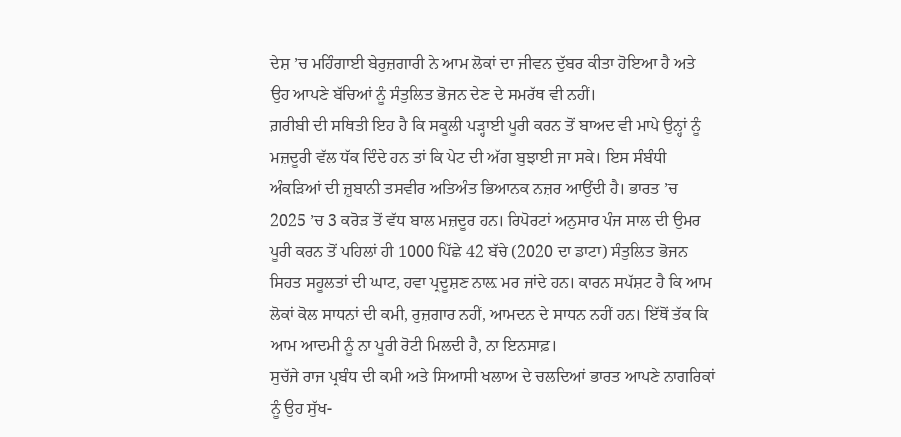ਦੇਸ਼ ’ਚ ਮਹਿੰਗਾਈ ਬੇਰੁਜ਼ਗਾਰੀ ਨੇ ਆਮ ਲੋਕਾਂ ਦਾ ਜੀਵਨ ਦੁੱਬਰ ਕੀਤਾ ਹੋਇਆ ਹੈ ਅਤੇ ਉਹ ਆਪਣੇ ਬੱਚਿਆਂ ਨੂੰ ਸੰਤੁਲਿਤ ਭੋਜਨ ਦੇਣ ਦੇ ਸਮਰੱਥ ਵੀ ਨਹੀਂ।
ਗ਼ਰੀਬੀ ਦੀ ਸਥਿਤੀ ਇਹ ਹੈ ਕਿ ਸਕੂਲੀ ਪੜ੍ਹਾਈ ਪੂਰੀ ਕਰਨ ਤੋਂ ਬਾਅਦ ਵੀ ਮਾਪੇ ਉਨ੍ਹਾਂ ਨੂੰ ਮਜ਼ਦੂਰੀ ਵੱਲ ਧੱਕ ਦਿੰਦੇ ਹਨ ਤਾਂ ਕਿ ਪੇਟ ਦੀ ਅੱਗ ਬੁਝਾਈ ਜਾ ਸਕੇ। ਇਸ ਸੰਬੰਧੀ ਅੰਕੜਿਆਂ ਦੀ ਜ਼ੁਬਾਨੀ ਤਸਵੀਰ ਅਤਿਅੰਤ ਭਿਆਨਕ ਨਜ਼ਰ ਆਉਂਦੀ ਹੈ। ਭਾਰਤ ’ਚ 2025 ’ਚ 3 ਕਰੋੜ ਤੋਂ ਵੱਧ ਬਾਲ ਮਜ਼ਦੂਰ ਹਨ। ਰਿਪੋਰਟਾਂ ਅਨੁਸਾਰ ਪੰਜ ਸਾਲ ਦੀ ਉਮਰ ਪੂਰੀ ਕਰਨ ਤੋਂ ਪਹਿਲਾਂ ਹੀ 1000 ਪਿੱਛੇ 42 ਬੱਚੇ (2020 ਦਾ ਡਾਟਾ) ਸੰਤੁਲਿਤ ਭੋਜਨ ਸਿਹਤ ਸਹੂਲਤਾਂ ਦੀ ਘਾਟ, ਹਵਾ ਪ੍ਰਦੂਸ਼ਣ ਨਾਲ਼ ਮਰ ਜਾਂਦੇ ਹਨ। ਕਾਰਨ ਸਪੱਸ਼ਟ ਹੈ ਕਿ ਆਮ ਲੋਕਾਂ ਕੋਲ ਸਾਧਨਾਂ ਦੀ ਕਮੀ, ਰੁਜ਼ਗਾਰ ਨਹੀਂ, ਆਮਦਨ ਦੇ ਸਾਧਨ ਨਹੀਂ ਹਨ। ਇੱਥੋਂ ਤੱਕ ਕਿ ਆਮ ਆਦਮੀ ਨੂੰ ਨਾ ਪੂਰੀ ਰੋਟੀ ਮਿਲਦੀ ਹੈ, ਨਾ ਇਨਸਾਫ਼।
ਸੁਚੱਜੇ ਰਾਜ ਪ੍ਰਬੰਧ ਦੀ ਕਮੀ ਅਤੇ ਸਿਆਸੀ ਖਲਾਅ ਦੇ ਚਲਦਿਆਂ ਭਾਰਤ ਆਪਣੇ ਨਾਗਰਿਕਾਂ ਨੂੰ ਉਹ ਸੁੱਖ-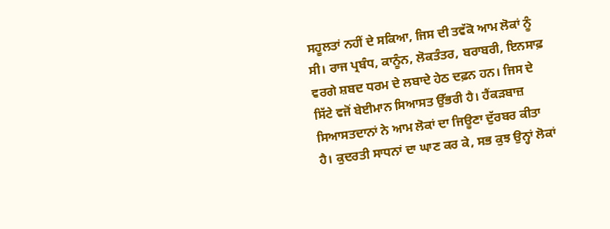ਸਹੂਲਤਾਂ ਨਹੀਂ ਦੇ ਸਕਿਆ, ਜਿਸ ਦੀ ਤਵੱਕੋ ਆਮ ਲੋਕਾਂ ਨੂੰ ਸੀ। ਰਾਜ ਪ੍ਰਬੰਧ, ਕਾਨੂੰਨ, ਲੋਕਤੰਤਰ, ਬਰਾਬਰੀ, ਇਨਸਾਫ਼ ਵਰਗੇ ਸ਼ਬਦ ਧਰਮ ਦੇ ਲਬਾਦੇ ਹੇਠ ਦਫ਼ਨ ਹਨ। ਜਿਸ ਦੇ ਸਿੱਟੇ ਵਜੋਂ ਬੇਈਮਾਨ ਸਿਆਸਤ ਉੱਭਰੀ ਹੈ। ਹੈਂਕੜਬਾਜ਼ ਸਿਆਸਤਦਾਨਾਂ ਨੇ ਆਮ ਲੋਕਾਂ ਦਾ ਜਿਊਣਾ ਦੁੱਰਬਰ ਕੀਤਾ ਹੈ। ਕੁਦਰਤੀ ਸਾਧਨਾਂ ਦਾ ਘਾਣ ਕਰ ਕੇ, ਸਭ ਕੁਝ ਉਨ੍ਹਾਂ ਲੋਕਾਂ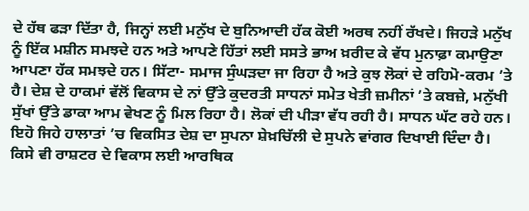ਦੇ ਹੱਥ ਫੜਾ ਦਿੱਤਾ ਹੈ, ਜਿਨ੍ਹਾਂ ਲਈ ਮਨੁੱਖ ਦੇ ਬੁਨਿਆਦੀ ਹੱਕ ਕੋਈ ਅਰਥ ਨਹੀਂ ਰੱਖਦੇ। ਜਿਹੜੇ ਮਨੁੱਖ ਨੂੰ ਇੱਕ ਮਸ਼ੀਨ ਸਮਝਦੇ ਹਨ ਅਤੇ ਆਪਣੇ ਹਿੱਤਾਂ ਲਈ ਸਸਤੇ ਭਾਅ ਖ਼ਰੀਦ ਕੇ ਵੱਧ ਮੁਨਾਫ਼ਾ ਕਮਾਉਣਾ ਆਪਣਾ ਹੱਕ ਸਮਝਦੇ ਹਨ। ਸਿੱਟਾ- ਸਮਾਜ ਸੁੰਘੜਦਾ ਜਾ ਰਿਹਾ ਹੈ ਅਤੇ ਕੁਝ ਲੋਕਾਂ ਦੇ ਰਹਿਮੋ-ਕਰਮ ’ਤੇ ਹੈ। ਦੇਸ਼ ਦੇ ਹਾਕਮਾਂ ਵੱਲੋਂ ਵਿਕਾਸ ਦੇ ਨਾਂ ਉੱਤੇ ਕੁਦਰਤੀ ਸਾਧਨਾਂ ਸਮੇਤ ਖੇਤੀ ਜ਼ਮੀਨਾਂ ’ਤੇ ਕਬਜ਼ੇ, ਮਨੁੱਖੀ ਸੁੱਖਾਂ ਉੱਤੇ ਡਾਕਾ ਆਮ ਵੇਖਣ ਨੂੰ ਮਿਲ ਰਿਹਾ ਹੈ। ਲੋਕਾਂ ਦੀ ਪੀੜਾ ਵੱਧ ਰਹੀ ਹੈ। ਸਾਧਨ ਘੱਟ ਰਹੇ ਹਨ। ਇਹੋ ਜਿਹੇ ਹਾਲਾਤਾਂ ’ਚ ਵਿਕਸਿਤ ਦੇਸ਼ ਦਾ ਸੁਪਨਾ ਸ਼ੇਖ਼ਚਿੱਲੀ ਦੇ ਸੁਪਨੇ ਵਾਂਗਰ ਦਿਖਾਈ ਦਿੰਦਾ ਹੈ।
ਕਿਸੇ ਵੀ ਰਾਸ਼ਟਰ ਦੇ ਵਿਕਾਸ ਲਈ ਆਰਥਿਕ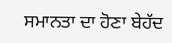ਸਮਾਨਤਾ ਦਾ ਹੋਣਾ ਬੇਹੱਦ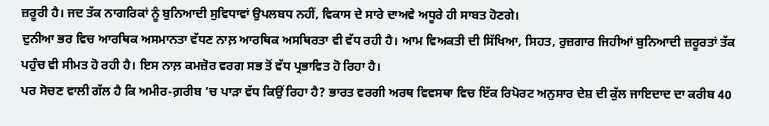ਜ਼ਰੂਰੀ ਹੈ। ਜਦ ਤੱਕ ਨਾਗਰਿਕਾਂ ਨੂੰ ਬੁਨਿਆਦੀ ਸੁਵਿਧਾਵਾਂ ਉਪਲਬਧ ਨਹੀਂ, ਵਿਕਾਸ ਦੇ ਸਾਰੇ ਦਾਅਵੇ ਅਧੂਰੇ ਹੀ ਸਾਬਤ ਹੋਣਗੇ।
ਦੁਨੀਆ ਭਰ ਵਿਚ ਆਰਥਿਕ ਅਸਮਾਨਤਾ ਵੱਧਣ ਨਾਲ਼ ਆਰਥਿਕ ਅਸਥਿਰਤਾ ਵੀ ਵੱਧ ਰਹੀ ਹੈ। ਆਮ ਵਿਅਕਤੀ ਦੀ ਸਿੱਖਿਆ, ਸਿਹਤ, ਰੁਜ਼ਗਾਰ ਜਿਹੀਆਂ ਬੁਨਿਆਦੀ ਜ਼ਰੂਰਤਾਂ ਤੱਕ ਪਹੁੰਚ ਵੀ ਸੀਮਤ ਹੋ ਰਹੀ ਹੈ। ਇਸ ਨਾਲ਼ ਕਮਜ਼ੋਰ ਵਰਗ ਸਭ ਤੋਂ ਵੱਧ ਪ੍ਰਭਾਵਿਤ ਹੋ ਰਿਹਾ ਹੈ।
ਪਰ ਸੋਚਣ ਵਾਲੀ ਗੱਲ ਹੈ ਕਿ ਅਮੀਰ-ਗ਼ਰੀਬ ’ਚ ਪਾੜਾ ਵੱਧ ਕਿਉਂ ਰਿਹਾ ਹੈ? ਭਾਰਤ ਵਰਗੀ ਅਰਥ ਵਿਵਸਥਾ ਵਿਚ ਇੱਕ ਰਿਪੋਰਟ ਅਨੁਸਾਰ ਦੇਸ਼ ਦੀ ਕੁੱਲ ਜਾਇਦਾਦ ਦਾ ਕਰੀਬ 40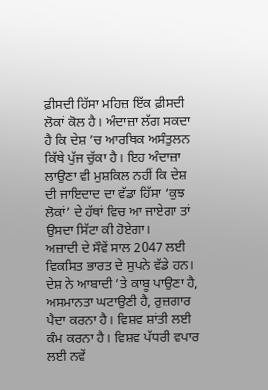ਫ਼ੀਸਦੀ ਹਿੱਸਾ ਮਹਿਜ਼ ਇੱਕ ਫ਼ੀਸਦੀ ਲੋਕਾਂ ਕੋਲ ਹੈ। ਅੰਦਾਜ਼ਾ ਲੱਗ ਸਕਦਾ ਹੈ ਕਿ ਦੇਸ਼ ’ਚ ਆਰਥਿਕ ਅਸੰਤੁਲਨ ਕਿੱਥੇ ਪੁੱਜ ਚੁੱਕਾ ਹੈ। ਇਹ ਅੰਦਾਜ਼ਾ ਲਾਉਣਾ ਵੀ ਮੁਸ਼ਕਿਲ ਨਹੀਂ ਕਿ ਦੇਸ਼ ਦੀ ਜਾਇਦਾਦ ਦਾ ਵੱਡਾ ਹਿੱਸਾ ‘ਕੁਝ ਲੋਕਾਂ’ ਦੇ ਹੱਥਾਂ ਵਿਚ ਆ ਜਾਏਗਾ ਤਾਂ ਉਸਦਾ ਸਿੱਟਾ ਕੀ ਹੋਏਗਾ।
ਅਜ਼ਾਦੀ ਦੇ ਸੌਵੇਂ ਸਾਲ 2047 ਲਈ ਵਿਕਸਿਤ ਭਾਰਤ ਦੇ ਸੁਪਨੇ ਵੱਡੇ ਹਨ। ਦੇਸ਼ ਨੇ ਆਬਾਦੀ ’ਤੇ ਕਾਬੂ ਪਾਉਣਾ ਹੈ, ਅਸਮਾਨਤਾ ਘਟਾਉਣੀ ਹੈ, ਰੁਜ਼ਗਾਰ ਪੈਦਾ ਕਰਨਾ ਹੈ। ਵਿਸ਼ਵ ਸ਼ਾਂਤੀ ਲਈ ਕੰਮ ਕਰਨਾ ਹੈ। ਵਿਸ਼ਵ ਪੱਧਰੀ ਵਪਾਰ ਲਈ ਨਵੇਂ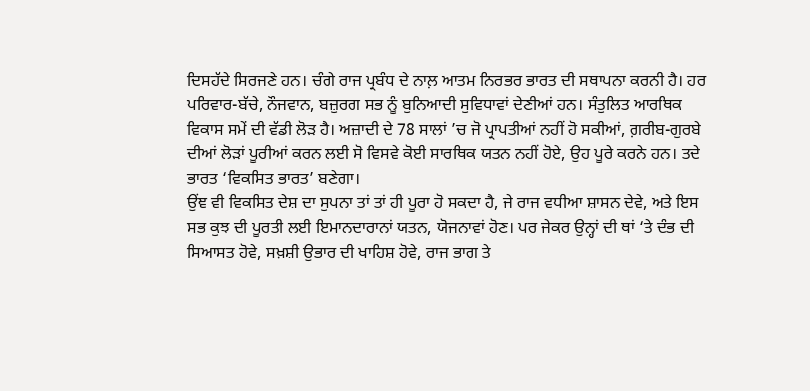ਦਿਸਹੱਦੇ ਸਿਰਜਣੇ ਹਨ। ਚੰਗੇ ਰਾਜ ਪ੍ਰਬੰਧ ਦੇ ਨਾਲ਼ ਆਤਮ ਨਿਰਭਰ ਭਾਰਤ ਦੀ ਸਥਾਪਨਾ ਕਰਨੀ ਹੈ। ਹਰ ਪਰਿਵਾਰ-ਬੱਚੇ, ਨੌਜਵਾਨ, ਬਜ਼ੁਰਗ ਸਭ ਨੂੰ ਬੁਨਿਆਦੀ ਸੁਵਿਧਾਵਾਂ ਦੇਣੀਆਂ ਹਨ। ਸੰਤੁਲਿਤ ਆਰਥਿਕ ਵਿਕਾਸ ਸਮੇਂ ਦੀ ਵੱਡੀ ਲੋੜ ਹੈ। ਅਜ਼ਾਦੀ ਦੇ 78 ਸਾਲਾਂ ’ਚ ਜੋ ਪ੍ਰਾਪਤੀਆਂ ਨਹੀਂ ਹੋ ਸਕੀਆਂ, ਗ਼ਰੀਬ-ਗੁਰਬੇ ਦੀਆਂ ਲੋੜਾਂ ਪੂਰੀਆਂ ਕਰਨ ਲਈ ਸੋ ਵਿਸਵੇ ਕੋਈ ਸਾਰਥਿਕ ਯਤਨ ਨਹੀਂ ਹੋਏ, ਉਹ ਪੂਰੇ ਕਰਨੇ ਹਨ। ਤਦੇ ਭਾਰਤ ‘ਵਿਕਸਿਤ ਭਾਰਤ’ ਬਣੇਗਾ।
ਉਂਞ ਵੀ ਵਿਕਸਿਤ ਦੇਸ਼ ਦਾ ਸੁਪਨਾ ਤਾਂ ਤਾਂ ਹੀ ਪੂਰਾ ਹੋ ਸਕਦਾ ਹੈ, ਜੇ ਰਾਜ ਵਧੀਆ ਸ਼ਾਸਨ ਦੇਵੇ, ਅਤੇ ਇਸ ਸਭ ਕੁਝ ਦੀ ਪੂਰਤੀ ਲਈ ਇਮਾਨਦਾਰਾਨਾਂ ਯਤਨ, ਯੋਜਨਾਵਾਂ ਹੋਣ। ਪਰ ਜੇਕਰ ਉਨ੍ਹਾਂ ਦੀ ਥਾਂ ‘ਤੇ ਦੰਭ ਦੀ ਸਿਆਸਤ ਹੋਵੇ, ਸਖ਼ਸ਼ੀ ਉਭਾਰ ਦੀ ਖਾਹਿਸ਼ ਹੋਵੇ, ਰਾਜ ਭਾਗ ਤੇ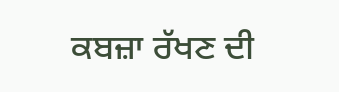ਕਬਜ਼ਾ ਰੱਖਣ ਦੀ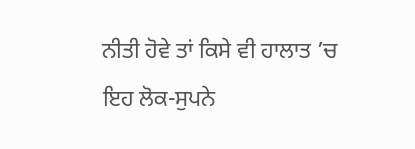ਨੀਤੀ ਹੋਵੇ ਤਾਂ ਕਿਸੇ ਵੀ ਹਾਲਾਤ ’ਚ ਇਹ ਲੋਕ-ਸੁਪਨੇ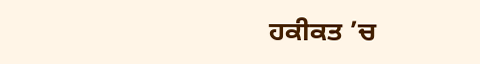ਹਕੀਕਤ ’ਚ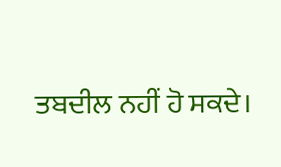ਤਬਦੀਲ ਨਹੀਂ ਹੋ ਸਕਦੇ।